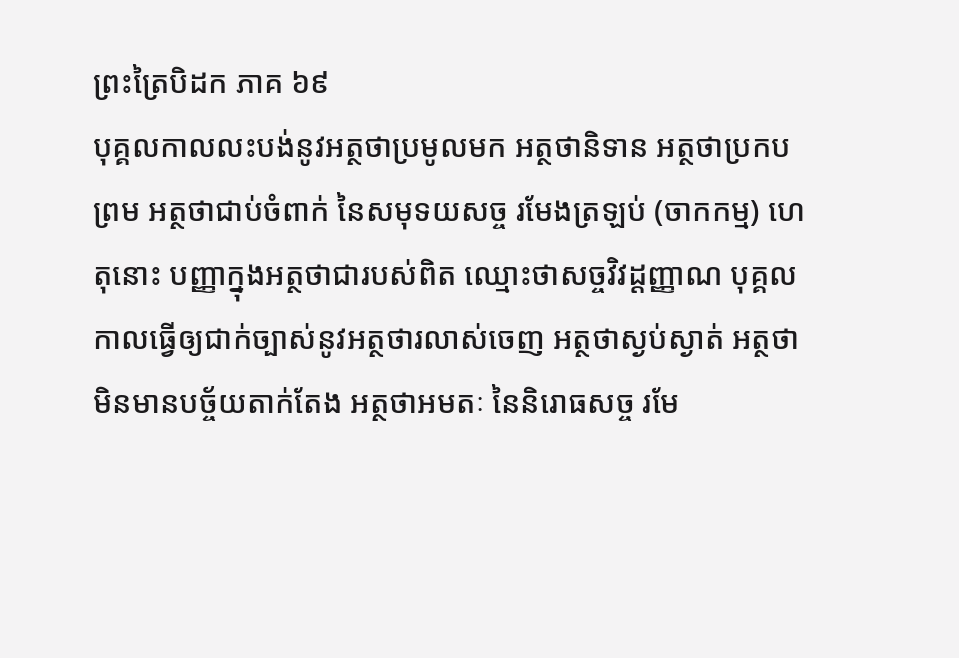ព្រះត្រៃបិដក ភាគ ៦៩
បុគ្គលកាលលះបង់នូវអត្ថថាប្រមូលមក អត្ថថានិទាន អត្ថថាប្រកបព្រម អត្ថថាជាប់ចំពាក់ នៃសមុទយសច្ច រមែងត្រឡប់ (ចាកកម្ម) ហេតុនោះ បញ្ញាក្នុងអត្ថថាជារបស់ពិត ឈ្មោះថាសច្ចវិវដ្ដញ្ញាណ បុគ្គលកាលធ្វើឲ្យជាក់ច្បាស់នូវអត្ថថារលាស់ចេញ អត្ថថាស្ងប់ស្ងាត់ អត្ថថាមិនមានបច្ច័យតាក់តែង អត្ថថាអមតៈ នៃនិរោធសច្ច រមែ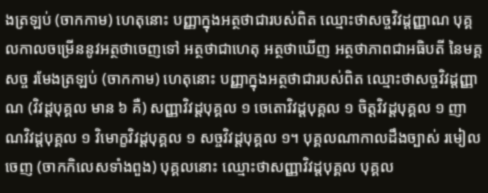ងត្រឡប់ (ចាកកាម) ហេតុនោះ បញ្ញាក្នុងអត្ថថាជារបស់ពិត ឈ្មោះថាសច្ចវិវដ្ដញ្ញាណ បុគ្គលកាលចម្រើននូវអត្ថថាចេញទៅ អត្ថថាជាហេតុ អត្ថថាឃើញ អត្ថថាភាពជាអធិបតី នៃមគ្គសច្ច រមែងត្រឡប់ (ចាកកាម) ហេតុនោះ បញ្ញាក្នុងអត្ថថាជារបស់ពិត ឈ្មោះថាសច្ចវិវដ្ដញ្ញាណ (វិវដ្ដបុគ្គល មាន ៦ គឺ) សញ្ញាវិវដ្ដបុគ្គល ១ ចេតោវិវដ្ដបុគ្គល ១ ចិត្តវិវដ្ដបុគ្គល ១ ញាណវិវដ្ដបុគ្គល ១ វិមោក្ខវិវដ្ដបុគ្គល ១ សច្ចវិវដ្ដបុគ្គល ១។ បុគ្គលណាកាលដឹងច្បាស់ រមៀលចេញ (ចាកកិលេសទាំងពួង) បុគ្គលនោះ ឈ្មោះថាសញ្ញាវិវដ្ដបុគ្គល បុគ្គល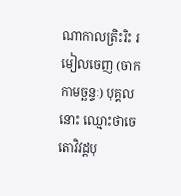ណាកាលត្រិះរិះ រមៀលចេញ (ចាកកាមច្ឆន្ទៈ) បុគ្គលនោះ ឈ្មោះថាចេតោវិវដ្ដបុ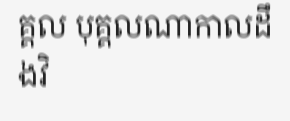គ្គល បុគ្គលណាកាលដឹងវិ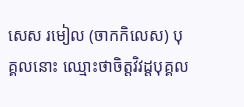សេស រមៀល (ចាកកិលេស) បុគ្គលនោះ ឈ្មោះថាចិត្តវិវដ្ដបុគ្គល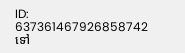ID: 637361467926858742
ទៅ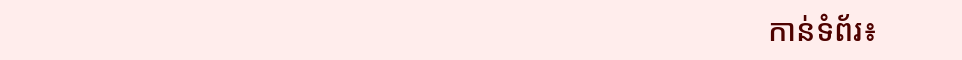កាន់ទំព័រ៖